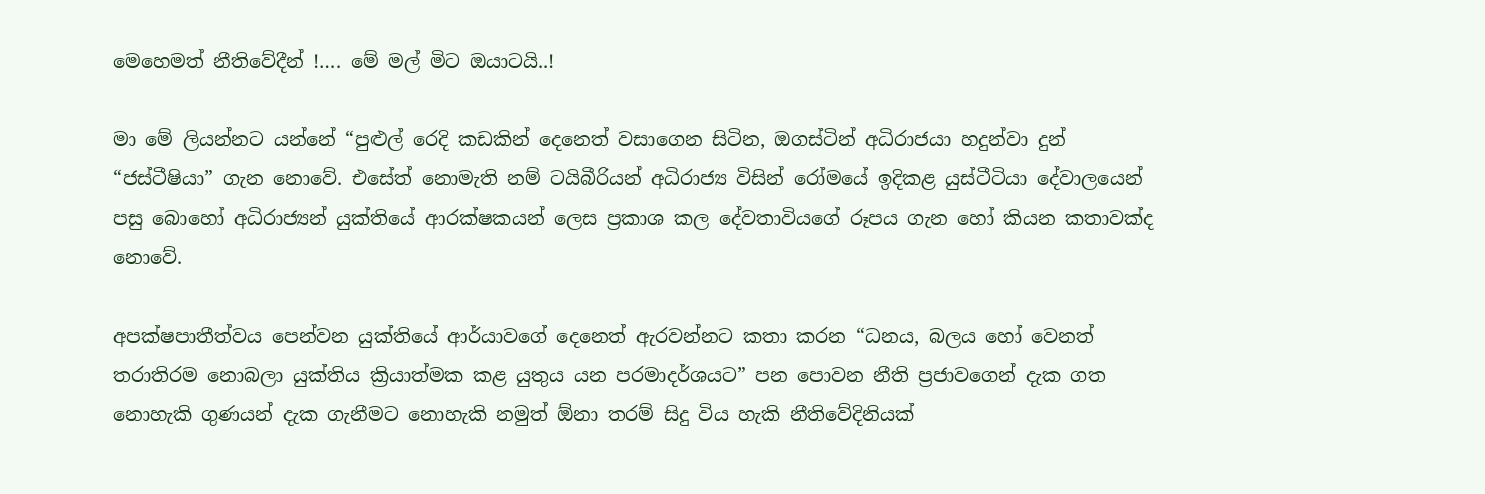මෙහෙමත් නීතිවේදීන් !…. මේ මල් මිට ඔයාටයි..!

මා මේ ලියන්නට යන්නේ “පුළුල් රෙදි කඩකින් දෙනෙත් වසාගෙන සිටින, ඔගස්ටින් අධිරාජයා හදුන්වා දුන්  “ජස්ටීෂියා” ගැන නොවේ. එසේත් නොමැති නම් ටයිබීරියන් අධිරාජ්‍ය විසින් රෝමයේ ඉදිකළ යුස්ටීටියා දේවාලයෙන් පසු බොහෝ අධිරාජ්‍යන් යුක්තියේ ආරක්ෂකයන් ලෙස ප්‍රකාශ කල දේවතාවියගේ රූපය ගැන හෝ කියන කතාවක්ද නොවේ.

අපක්ෂපාතීත්වය පෙන්වන යුක්තියේ ආර්යාවගේ දෙනෙත් ඇරවන්නට කතා කරන “ධනය, බලය හෝ වෙනත් තරාතිරම නොබලා යුක්තිය ක්‍රියාත්මක කළ යුතුය යන පරමාදර්ශයට” පන පොවන නීති ප්‍රජාවගෙන් දැක ගත නොහැකි ගුණයන් දැක ගැනීමට නොහැකි නමුත් ඕනා තරම් සිදු විය හැකි නීතිවේදිනියක්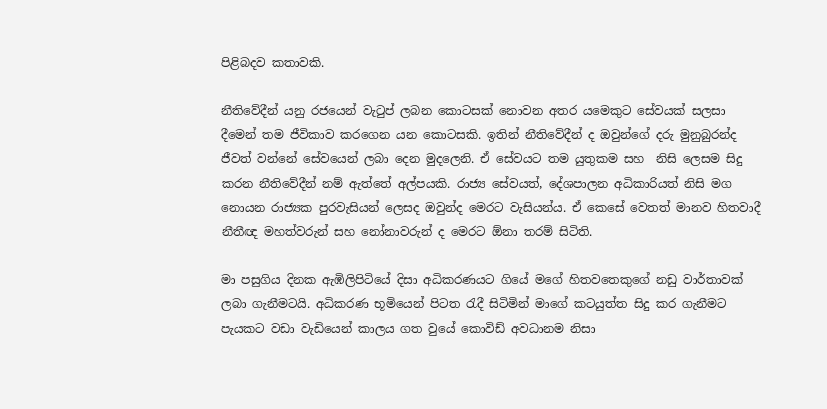පිළිබදව කතාවකි.

නීතිවේදීන් යනු රජයෙන් වැටුප් ලබන කොටසක් නොවන අතර යමෙකුට සේවයක් සලසා දීමෙන් තම ජීවිකාව කරගෙන යන කොටසකි. ඉතින් නීතිවේදීන් ද ඔවුන්ගේ දරු මුනුබුරන්ද ජීවත් වන්නේ සේවයෙන් ලබා දෙන මුදලෙනි. ඒ සේවයට තම යුතුකම සහ  නිසි ලෙසම සිදු කරන නීතිවේදීන් නම් ඇත්තේ අල්පයකි. රාජ්‍ය සේවයත්, දේශපාලන අධිකාරියත් නිසි මග නොයන රාජ්‍යක පුරවැසියන් ලෙසද ඔවුන්ද මෙරට වැසියන්ය. ඒ කෙසේ වෙතත් මානව හිතවාදී නීතීඥ මහත්වරුන් සහ නෝනාවරුන් ද මෙරට ඕනා තරම් සිටිති.

මා පසුගිය දිනක ඇඹිලිපිටියේ දිසා අධිකරණයට ගියේ මගේ හිතවතෙකුගේ නඩු වාර්තාවක් ලබා ගැනීමටයි. අධිකරණ භූමියෙන් පිටත රැදී සිටිමින් මාගේ කටයුත්ත සිදු කර ගැනීමට පැයකට වඩා වැඩියෙන් කාලය ගත වුයේ කොවිඩ් අවධානම නිසා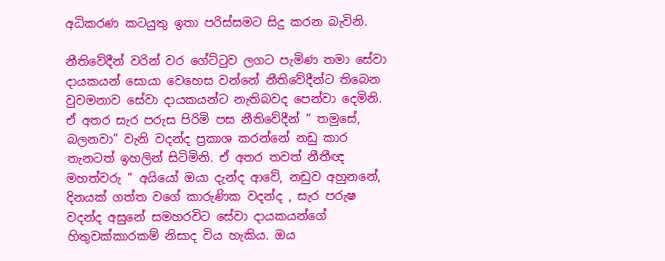අධිකරණ කටයුතු ඉතා පරිස්සමට සිදු කරන බැවිනි.

නීතිවේදීන් වරින් වර ගේට්ටුව ලගට පැමිණ තමා සේවා දායකයන් සොයා වෙහෙස වන්නේ නීතිවේදීන්ට තිබෙන වුවමනාව සේවා දායකයන්ට නැතිබවද පෙන්වා දෙමිනි. ඒ අතර සැර පරුස පිරිමි පස නීතිවේදීන් “ තමුසේ, බලනවා” වැනි වදන්ද ප්‍රකාශ කරන්නේ නඩු කාර තැනටත් ඉහලින් සිටිමිනි. ඒ අතර තවත් නීතීඥ මහත්වරු “ අයියෝ ඔයා දැන්ද ආවේ, නඩුව අහුනනේ, දිනයක් ගත්ත වගේ කාරුණික වදන්ද , සැර පරුෂ වදන්ද අසුනේ සමහරවිට සේවා දායකයන්ගේ හිතුවක්කාරකම් නිසාද විය හැකිය. ඔය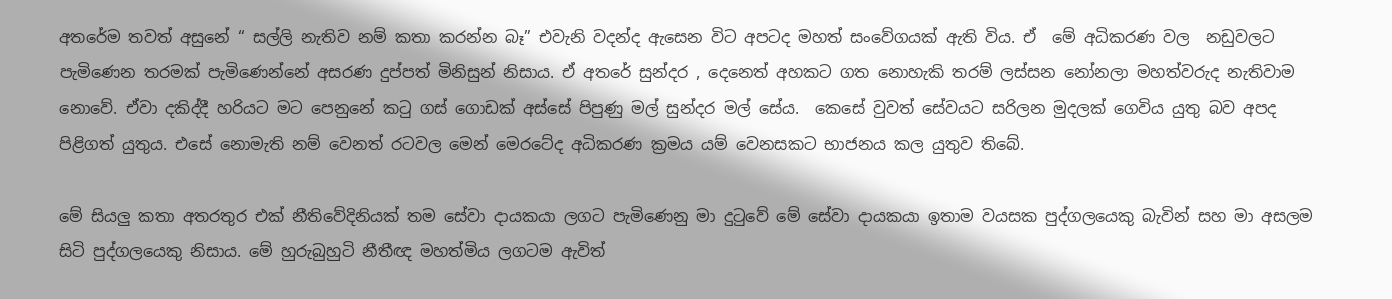අතරේම තවත් අසුනේ “ සල්ලි නැතිව නම් කතා කරන්න බෑ” එවැනි වදන්ද ඇසෙන විට අපටද මහත් සංවේගයක් ඇති විය. ඒ  මේ අධිකරණ වල  නඩුවලට පැමිණෙන තරමක් පැමිණෙන්නේ අසරණ දුප්පත් මිනිසුන් නිසාය. ඒ අතරේ සුන්දර , දෙනෙත් අහකට ගත නොහැකි තරම් ලස්සන නෝනලා මහත්වරුද නැතිවාම නොවේ. ඒවා දකිද්දී හරියට මට පෙනුනේ කටු ගස් ගොඩක් අස්සේ පිපුණු මල් සුන්දර මල් සේය.  කෙසේ වුවත් සේවයට සරිලන මුදලක් ගෙවිය යුතු බව අපද පිළිගත් යුතුය. එසේ නොමැති නම් වෙනත් රටවල මෙන් මෙරටේද අධිකරණ ක්‍රමය යම් වෙනසකට භාජනය කල යුතුව තිබේ.

මේ සියලු කතා අතරතුර එක් නීතිවේදිනියක් තම සේවා දායකයා ලගට පැමිණෙනු මා දුටුවේ මේ සේවා දායකයා ඉතාම වයසක පුද්ගලයෙකු බැවින් සහ මා අසලම සිටි පුද්ගලයෙකු නිසාය. මේ හුරුබුහුටි නීතීඥ මහත්මිය ලගටම ඇවිත්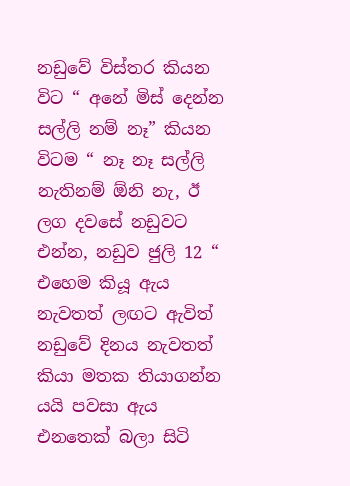නඩුවේ විස්තර කියන විට “ අනේ මිස් දෙන්න සල්ලි නම් නෑ” කියන විටම “ නෑ නෑ සල්ලි නැතිනම් ඕනි නැ, ඊ ලග දවසේ නඩුවට එන්න, නඩුව ජුලි 12 “ එහෙම කියූ ඇය නැවතත් ලඟට ඇවිත් නඩුවේ දිනය නැවතත් කියා මතක තියාගන්න යයි පවසා ඇය එනතෙක් බලා සිටි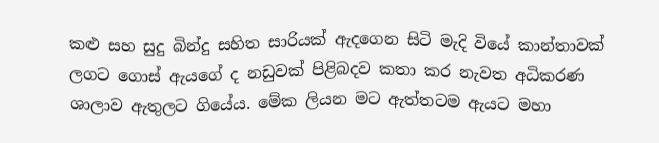කළු සහ සුදු බින්දු සහිත සාරියක් ඇදගෙන සිටි මැදි වියේ කාන්තාවක් ලගට ගොස් ඇයගේ ද නඩුවක් පිළිබදව කතා කර නැවත අධිකරණ ශාලාව ඇතුලට ගියේය. මේක ලියන මට ඇත්තටම ඇයට මහා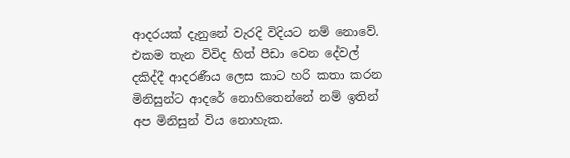ආදරයක් දැනුනේ වැරදි විදියට නම් නොවේ. එකම තැන විවිද හිත් පීඩා වෙන දේවල් දකිද්දී ආදරණීය ලෙස කාට හරි කතා කරන මිනිසුන්ට ආදරේ නොහිතෙන්නේ නම් ඉතින් අප මිනිසුන් විය නොහැක.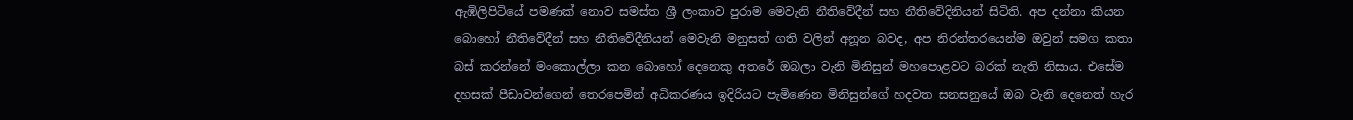ඇඹිලිපිටියේ පමණක් නොව සමස්ත ශ්‍රී ලංකාව පුරාම මෙවැනි නීතිවේදීන් සහ නීතිවේදිනියන් සිටිති. අප දන්නා කියන බොහෝ නීතිවේදීන් සහ නීතිවේදීනියන් මෙවැනි මනුසත් ගති වලින් අනූන බවද, අප නිරන්තරයෙන්ම ඔවුන් සමග කතා බස් කරන්නේ මංකොල්ලා කන බොහෝ දෙනෙකු අතරේ ඔබලා වැනි මිනිසුන් මහපොළවට බරක් නැති නිසාය. එසේම දහසක් පීඩාවන්ගෙන් තෙරපෙමින් අධිකරණය ඉදිරියට පැමිණෙන මිනිසුන්ගේ හදවත සනසනුයේ ඔබ වැනි දෙනෙත් හැර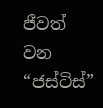ජීවත් වන “ජස්ටිස්”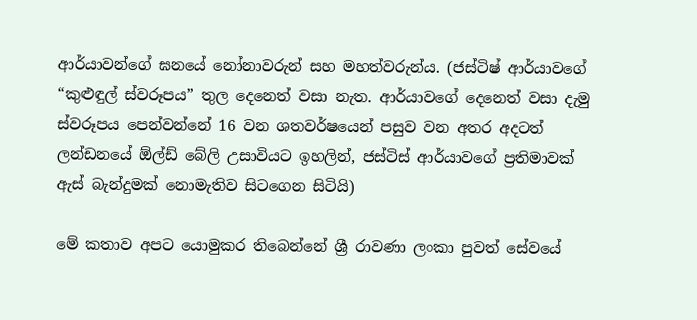ආර්යාවන්‍ගේ ඝනයේ නෝනාවරුන් සහ මහත්වරුන්ය. (ජස්ටිෂ් ආර්යාවගේ “කුළුඳුල් ස්වරූපය” තුල දෙනෙත් වසා නැත. ආර්යාවගේ දෙනෙත් වසා දැමු ස්වරූපය පෙන්වන්නේ 16 වන ශතවර්ෂයෙන් පසුව වන අතර අදටත් ලන්ඩනයේ ඕල්ඩ් බේලි උසාවියට ඉහලින්, ජස්ටිස් ආර්යාවගේ ප්‍රතිමාවක් ඇස් බැන්දුමක් නොමැතිව සිටගෙන සිටියි)

මේ කතාව අපට යොමුකර තිබෙන්නේ ශ්‍රී රාවණා ලංකා පුවත් සේවයේ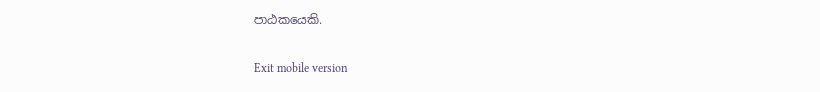පාඨකයෙකි.

Exit mobile version